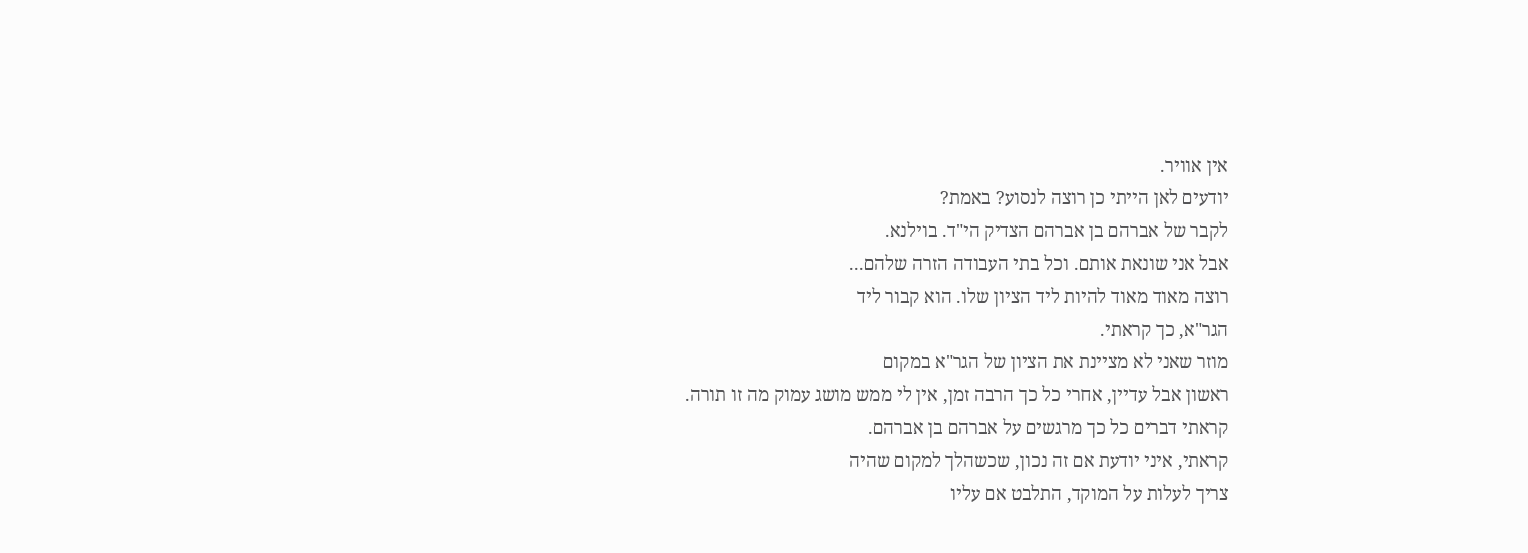אין אוויר.
יודעים לאן הייתי כן רוצה לנסוע? באמת?
לקבר של אברהם בן אברהם הצדיק הי"ד. בוילנא.
אבל אני שונאת אותם. וכל בתי העבודה הזרה שלהם...
רוצה מאוד מאוד להיות ליד הציון שלו. הוא קבור ליד
הגר"א, כך קראתי.
מוזר שאני לא מציינת את הציון של הגר"א במקום
ראשון אבל עדיין, אחרי כל כך הרבה זמן, אין לי ממש מושג עמוק מה זו תורה.
קראתי דברים כל כך מרגשים על אברהם בן אברהם.
קראתי, איני יודעת אם זה נכון, שכשהלך למקום שהיה
צריך לעלות על המוקד, התלבט אם עליו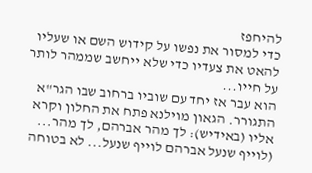להיחפז
כדי למסור את נפשו על קידוש השם או שעליו
להאט את צעדיו כדי שלא ייחשב שממהר לותר
על חייו...
הוא עבר אז יחד עם שוביו ברחוב שבו הגר"א
התגורר. הגאון מוילנא פתח את החלון וקרא
אליו (באידיש): לך מהר אברהם, לך מהר...
(לוייף שנעל אברהם לוייף שנעל... לא בטוחה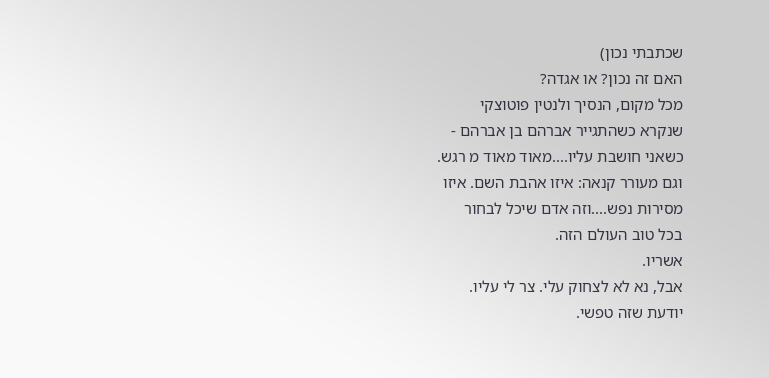שכתבתי נכון)
האם זה נכון? או אגדה?
מכל מקום, הנסיך ולנטין פוטוצקי
שנקרא כשהתגייר אברהם בן אברהם -
כשאני חושבת עליו....מאוד מאוד מ רגש.
וגם מעורר קנאה: איזו אהבת השם. איזו
מסירות נפש....וזה אדם שיכל לבחור
בכל טוב העולם הזה.
אשריו.
אבל, נא לא לצחוק עלי. צר לי עליו.
יודעת שזה טפשי.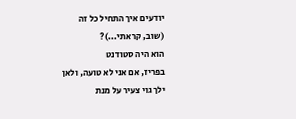יודעים איך התחיל כל זה
(שוב, קראתי...)?
הוא היה סטודנט
בפריז, אם אני לא טועה, ולאן
ילך גוי צעיר על מנת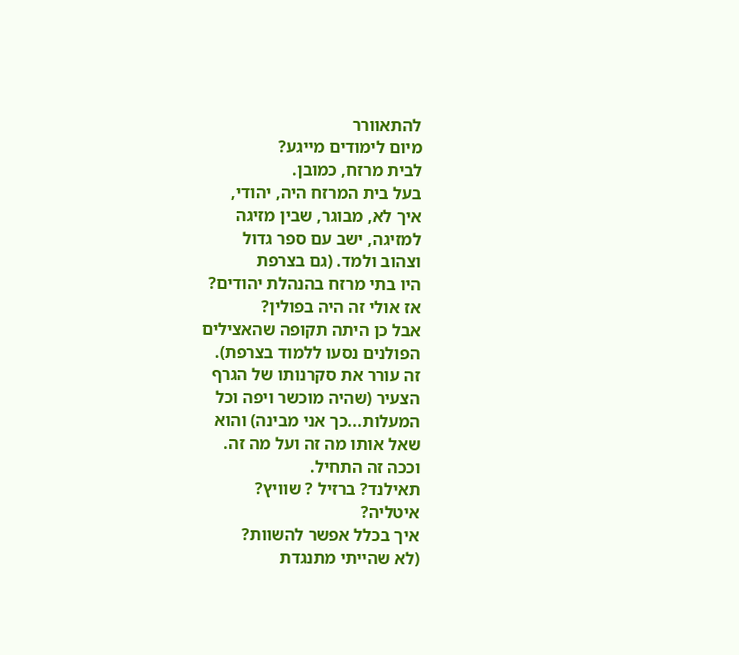להתאוורר
מיום לימודים מייגע?
לבית מרזח, כמובן.
בעל בית המרזח היה, יהודי,
איך לא, מבוגר, שבין מזיגה
למזיגה, ישב עם ספר גדול
וצהוב ולמד. (גם בצרפת
היו בתי מרזח בהנהלת יהודים?
אז אולי זה היה בפולין?
אבל כן היתה תקופה שהאצילים
הפולנים נסעו ללמוד בצרפת).
זה עורר את סקרנותו של הגרף
הצעיר (שהיה מוכשר ויפה וכל
המעלות...כך אני מבינה) והוא
שאל אותו מה זה ועל מה זה.
וככה זה התחיל.
תאילנד? ברזיל ? שוויץ?
איטליה?
איך בכלל אפשר להשוות?
(לא שהייתי מתנגדת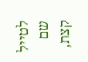לטייל
שם קצת,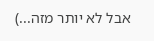אבל לא יותר מזה...)